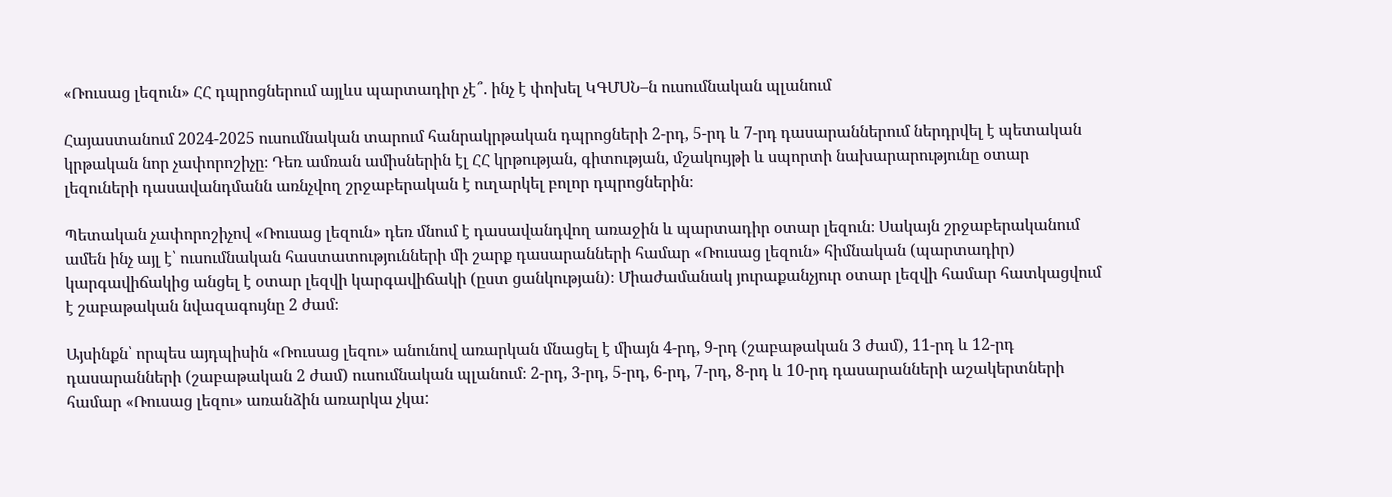«Ռուսաց լեզուն» ՀՀ դպրոցներում այլևս պարտադիր չէ՞. ինչ է փոխել ԿԳՄՍՆ–ն ուսումնական պլանում

Հայաստանում 2024-2025 ուսումնական տարում հանրակրթական դպրոցների 2-րդ, 5-րդ և 7-րդ դասարաններում ներդրվել է պետական կրթական նոր չափորոշիչը։ Դեռ ամռան ամիսներին էլ ՀՀ կրթության, գիտության, մշակույթի և սպորտի նախարարությունը օտար լեզուների դասավանդմանն առնչվող շրջաբերական է ուղարկել բոլոր դպրոցներին։

Պետական չափորոշիչով «Ռուսաց լեզուն» դեռ մնում է դասավանդվող առաջին և պարտադիր օտար լեզուն։ Սակայն շրջաբերականում ամեն ինչ այլ է՝ ուսումնական հաստատությունների մի շարք դասարանների համար «Ռուսաց լեզուն» հիմնական (պարտադիր) կարգավիճակից անցել է օտար լեզվի կարգավիճակի (ըստ ցանկության)։ Միաժամանակ յուրաքանչյուր օտար լեզվի համար հատկացվում է շաբաթական նվազագույնը 2 ժամ։

Այսինքն՝ որպես այդպիսին «Ռուսաց լեզու» անունով առարկան մնացել է միայն 4-րդ, 9-րդ (շաբաթական 3 ժամ), 11-րդ և 12-րդ դասարանների (շաբաթական 2 ժամ) ուսումնական պլանում։ 2-րդ, 3-րդ, 5-րդ, 6-րդ, 7-րդ, 8-րդ և 10-րդ դասարանների աշակերտների համար «Ռուսաց լեզու» առանձին առարկա չկա: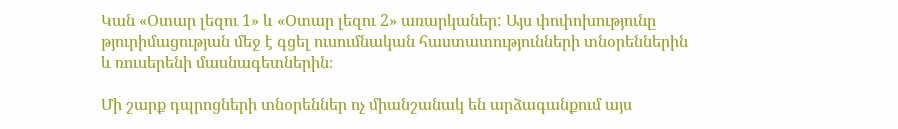Կան «Օտար լեզու 1» և «Օտար լեզու 2» առարկաներ: Այս փոփոխությունը թյուրիմացության մեջ է գցել ուսումնական հաստատությունների տնօրեններին և ռուսերենի մասնագետներին։

Մի շարք դպրոցների տնօրեններ ոչ միանշանակ են արձագանքում այս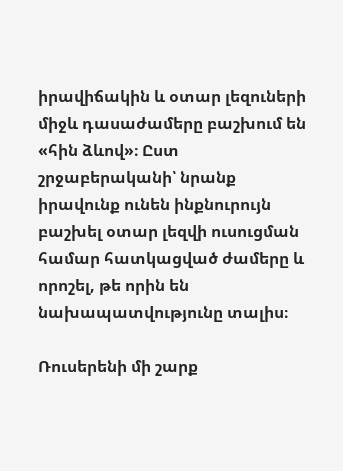իրավիճակին և օտար լեզուների միջև դասաժամերը բաշխում են «հին ձևով»։ Ըստ շրջաբերականի՝ նրանք իրավունք ունեն ինքնուրույն բաշխել օտար լեզվի ուսուցման համար հատկացված ժամերը և որոշել, թե որին են նախապատվությունը տալիս։

Ռուսերենի մի շարք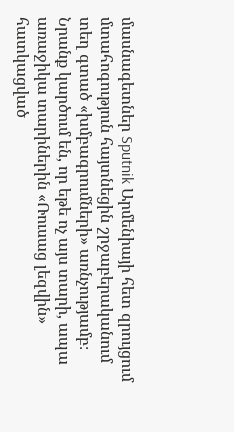մասնագետներ Sputnik Արմենիայի հետ զրույցում մտահոգություն հայտնեցին շրջաբերականում տեղ գտած «խմբագրումների» առնչությամբ։ Նրանք կարծում են, որ եթե ոչ այս տարի, ապա առաջիկա տարիներին «Ռուսաց լեզվին» հատկացված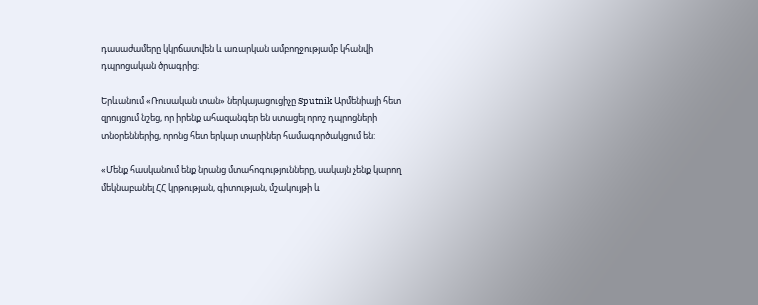դասաժամերը կկրճատվեն և առարկան ամբողջությամբ կհանվի դպրոցական ծրագրից։

Երևանում «Ռուսական տան» ներկայացուցիչը Sputnik Արմենիայի հետ զրույցում նշեց, որ իրենք ահազանգեր են ստացել որոշ դպրոցների տնօրեններից, որոնց հետ երկար տարիներ համագործակցում են:

«Մենք հասկանում ենք նրանց մտահոգությունները, սակայն չենք կարող մեկնաբանել ՀՀ կրթության, գիտության, մշակույթի և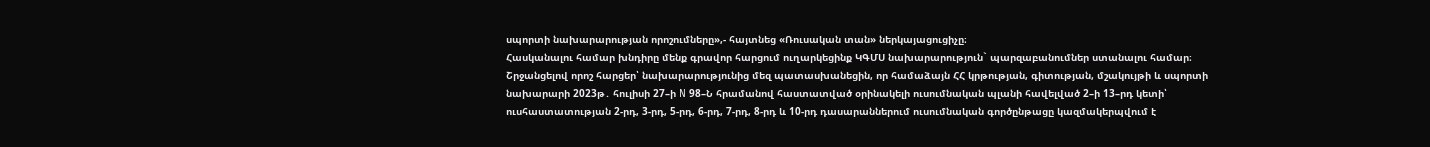սպորտի նախարարության որոշումները»,- հայտնեց «Ռուսական տան» ներկայացուցիչը։
Հասկանալու համար խնդիրը մենք գրավոր հարցում ուղարկեցինք ԿԳՄՍ նախարարություն` պարզաբանումներ ստանալու համար։ Շրջանցելով որոշ հարցեր՝ նախարարությունից մեզ պատասխանեցին, որ համաձայն ՀՀ կրթության, գիտության, մշակույթի և սպորտի նախարարի 2023թ․ հուլիսի 27–ի N 98–Ն հրամանով հաստատված օրինակելի ուսումնական պլանի հավելված 2–ի 13–րդ կետի՝ ուսհաստատության 2-րդ, 3-րդ, 5-րդ, 6-րդ, 7-րդ, 8-րդ և 10-րդ դասարաններում ուսումնական գործընթացը կազմակերպվում է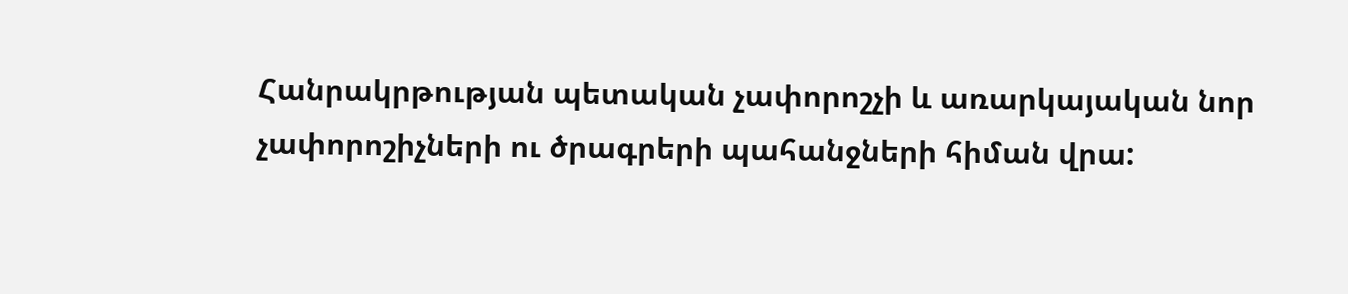Հանրակրթության պետական չափորոշչի և առարկայական նոր չափորոշիչների ու ծրագրերի պահանջների հիման վրա: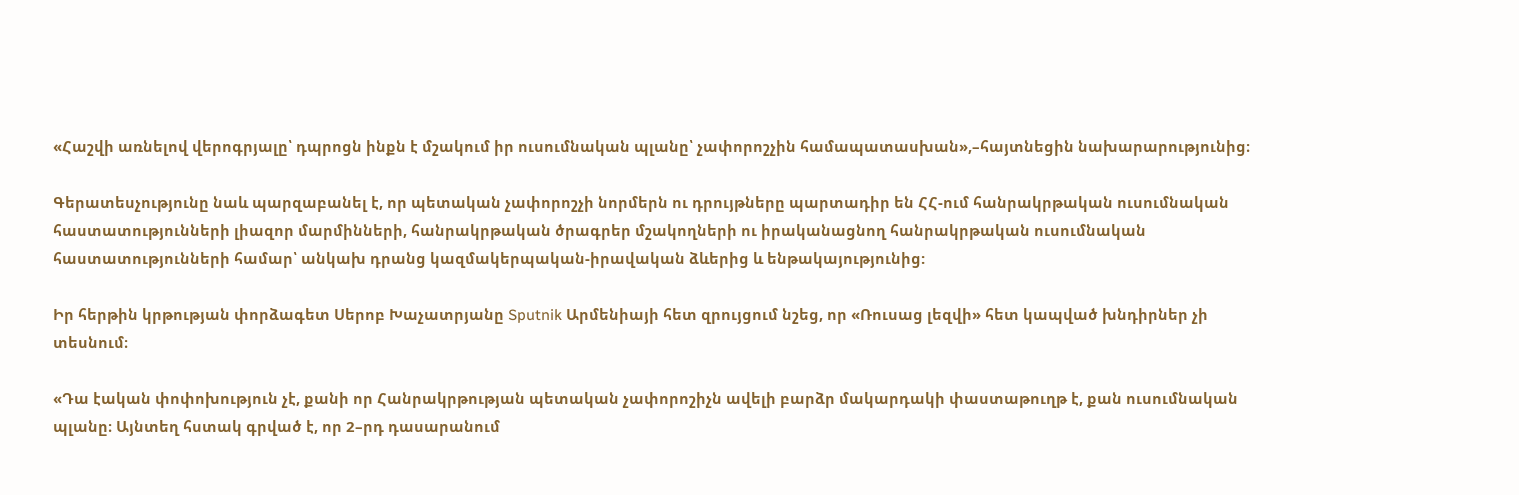«Հաշվի առնելով վերոգրյալը՝ դպրոցն ինքն է մշակում իր ուսումնական պլանը՝ չափորոշչին համապատասխան»,–հայտնեցին նախարարությունից։

Գերատեսչությունը նաև պարզաբանել է, որ պետական չափորոշչի նորմերն ու դրույթները պարտադիր են ՀՀ-ում հանրակրթական ուսումնական հաստատությունների լիազոր մարմինների, հանրակրթական ծրագրեր մշակողների ու իրականացնող հանրակրթական ուսումնական հաստատությունների համար՝ անկախ դրանց կազմակերպական-իրավական ձևերից և ենթակայությունից:

Իր հերթին կրթության փորձագետ Սերոբ Խաչատրյանը Sputnik Արմենիայի հետ զրույցում նշեց, որ «Ռուսաց լեզվի» հետ կապված խնդիրներ չի տեսնում։

«Դա էական փոփոխություն չէ, քանի որ Հանրակրթության պետական չափորոշիչն ավելի բարձր մակարդակի փաստաթուղթ է, քան ուսումնական պլանը։ Այնտեղ հստակ գրված է, որ 2–րդ դասարանում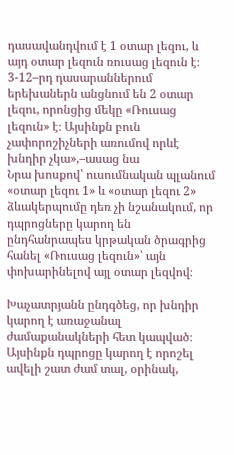դասավանդվում է 1 օտար լեզու, և այդ օտար լեզուն ռուսաց լեզուն է։ 3-12–րդ դասարաններում երեխաներն անցնում են 2 օտար լեզու, որոնցից մեկը «Ռուսաց լեզուն» է։ Այսինքն բուն չափորոշիչների առումով որևէ խնդիր չկա»,–ասաց նա
Նրա խոսքով՝ ուսումնական պլանում «օտար լեզու 1» և «օտար լեզու 2» ձևակերպումը դեռ չի նշանակում, որ դպրոցները կարող են ընդհանրապես կրթական ծրագրից հանել «Ռուսաց լեզուն»՝ այն փոխարինելով այլ օտար լեզվով։

Խաչատրյանն ընդգծեց, որ խնդիր կարող է առաջանալ ժամաքանակների հետ կապված։ Այսինքն դպրոցը կարող է որոշել ավելի շատ ժամ տալ, օրինակ,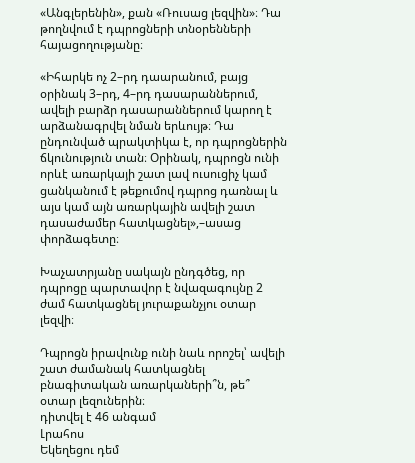«Անգլերենին», քան «Ռուսաց լեզվին»։ Դա թողնվում է դպրոցների տնօրենների հայացողությանը։

«Իհարկե ոչ 2–րդ դաարանում, բայց օրինակ 3–րդ, 4–րդ դասարաններում, ավելի բարձր դասարաններում կարող է արձանագրվել նման երևույթ։ Դա ընդունված պրակտիկա է, որ դպրոցներին ճկունություն տան։ Օրինակ, դպրոցն ունի որևէ առարկայի շատ լավ ուսուցիչ կամ ցանկանում է թեքումով դպրոց դառնալ և այս կամ այն առարկային ավելի շատ դասաժամեր հատկացնել»,–ասաց փորձագետը։

Խաչատրյանը սակայն ընդգծեց, որ դպրոցը պարտավոր է նվազագույնը 2 ժամ հատկացնել յուրաքանչյու օտար լեզվի։

Դպրոցն իրավունք ունի նաև որոշել՝ ավելի շատ ժամանակ հատկացնել բնագիտական առարկաների՞ն, թե՞ օտար լեզուներին։
դիտվել է 46 անգամ
Լրահոս
Եկեղեցու դեմ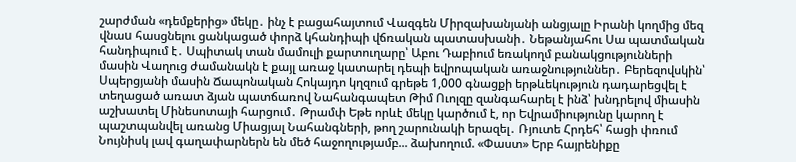շարժման «դեմքերից» մեկը․ ինչ է բացահայտում Վազգեն Միրզախանյանի անցյալը Իրանի կողմից մեզ վնաu հասցնելու ցանկացած փորձ կհանդիպի վճռական պատասխանի․ Նեթանյահու Սա պատմական հանդիպում է․ Սպիտակ տան մամուլի քարտուղարը՝ Աբու Դաբիում եռակողմ բանակցությունների մասին Վաղուց ժամանակն է քայլ առաջ կատարել դեպի եվրոպական առաջնություններ․ Բերեզովսկին՝ Սպերցյանի մասին Ճապոնական Հոկայդո կղզում գրեթե 1,000 գնացքի երթևեկություն դադարեցվել է տեղացած առատ ձյան պատճառով Նահանգապետ Թիմ Ուոլզը զանգահարել է ինձ՝ խնդրելով միասին աշխատել Մինեսոտայի հարցում․ Թրամփ Եթե որևէ մեկը կարծում է, որ Եվրամիությունը կարող է պաշտպանվել առանց Միացյալ Նահանգների, թող շարունակի երազել․ Ռյուտե Հրդեհ՝ հացի փռում Նույնիսկ լավ գաղափարներն են մեծ հաջողությամբ... ձախողում. «Փաստ» Երբ հայրենիքը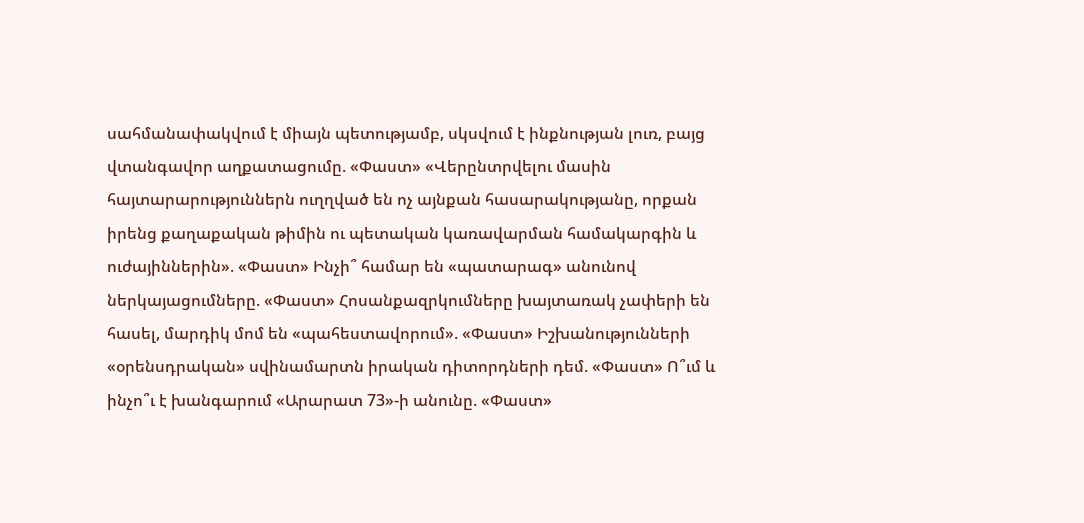սահմանափակվում է միայն պետությամբ, սկսվում է ինքնության լուռ, բայց վտանգավոր աղքատացումը. «Փաստ» «Վերընտրվելու մասին հայտարարություններն ուղղված են ոչ այնքան հասարակությանը, որքան իրենց քաղաքական թիմին ու պետական կառավարման համակարգին և ուժայիններին». «Փաստ» Ինչի՞ համար են «պատարագ» անունով ներկայացումները. «Փաստ» Հոսանքազրկումները խայտառակ չափերի են հասել, մարդիկ մոմ են «պահեստավորում». «Փաստ» Իշխանությունների «օրենսդրական» սվինամարտն իրական դիտորդների դեմ. «Փաստ» Ո՞ւմ և ինչո՞ւ է խանգարում «Արարատ 73»-ի անունը. «Փաստ»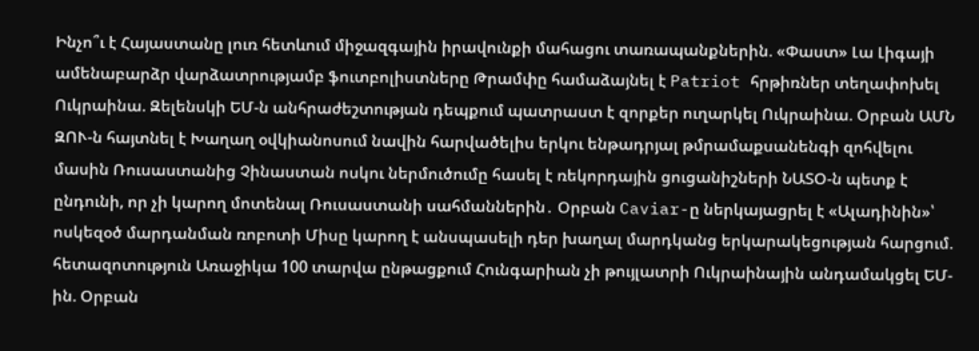Ինչո՞ւ է Հայաստանը լուռ հետևում միջազգային իրավունքի մահացու տառապանքներին. «Փաստ» Լա Լիգայի ամենաբարձր վարձատրությամբ ֆուտբոլիստները Թրամփը համաձայնել է Patriot հրթիռներ տեղափոխել Ուկրաինա. Զելենսկի ԵՄ-ն անհրաժեշտության դեպքում պատրաստ է զորքեր ուղարկել Ուկրաինա. Օրբան ԱՄՆ ԶՈՒ-ն հայտնել է Խաղաղ օվկիանոսում նավին հարվածելիս երկու ենթադրյալ թմրամաքսանենգի զոհվելու մասին Ռուսաստանից Չինաստան ոսկու ներմուծումը հասել է ռեկորդային ցուցանիշների ՆԱՏՕ-ն պետք է ընդունի, որ չի կարող մոտենալ Ռուսաստանի սահմաններին․ Օրբան Caviar-ը ներկայացրել է «Ալադինին»՝ ոսկեզօծ մարդանման ռոբոտի Միսը կարող է անսպասելի դեր խաղալ մարդկանց երկարակեցության հարցում. հետազոտություն Առաջիկա 100 տարվա ընթացքում Հունգարիան չի թույլատրի Ուկրաինային անդամակցել ԵՄ-ին. Օրբան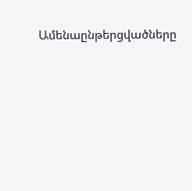Ամենաընթերցվածները